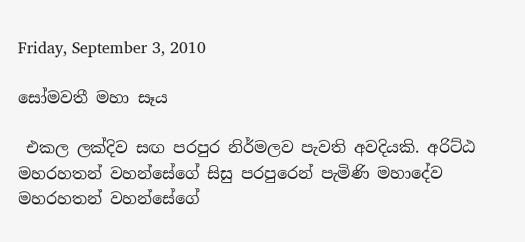Friday, September 3, 2010

සෝමවතී මහා සෑය

 එකල ලක්‌දිව සඟ පරපුර නිර්මලව පැවති අවදියකි. අරිට්‌ඨ මහරහතන් වහන්සේගේ සිසු පරපුරෙන් පැමිණි මහාදේව මහරහතන් වහන්සේගේ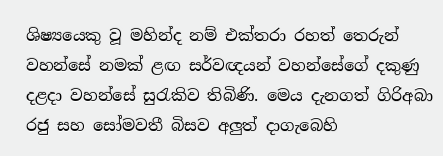ශිෂ්‍යයෙකු වූ මහින්ද නම් එක්‌තරා රහත් තෙරුන් වහන්සේ නමක්‌ ළඟ සර්වඥයන් වහන්සේගේ දකුණු දළදා වහන්සේ සුරැකිව තිබිණි. මෙය දැනගත් ගිරිඅබා රජු සහ සෝමවතී බිසව අලුත් දාගැබෙහි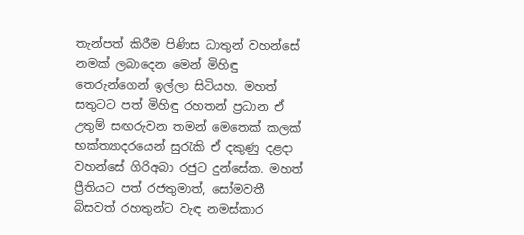තැන්පත් කිරීම පිණිස ධාතුන් වහන්සේ නමක්‌ ලබාදෙන මෙන් මිහිඳු තෙරුන්ගෙන් ඉල්ලා සිටියහ. මහත් සතුටට පත් මිහිඳු රහතන් ප්‍රධාන ඒ උතුම් සඟරුවන තමන් මෙතෙක්‌ කලක්‌ භක්‌ත්‍යාදරයෙන් සුරැකි ඒ දකුණු දළදා වහන්සේ ගිරිඅබා රජුට දුන්සේක. මහත් ප්‍රීතියට පත් රජතුමාත්, සෝමවතී බිසවත් රහතුන්ට වැඳ නමස්‌කාර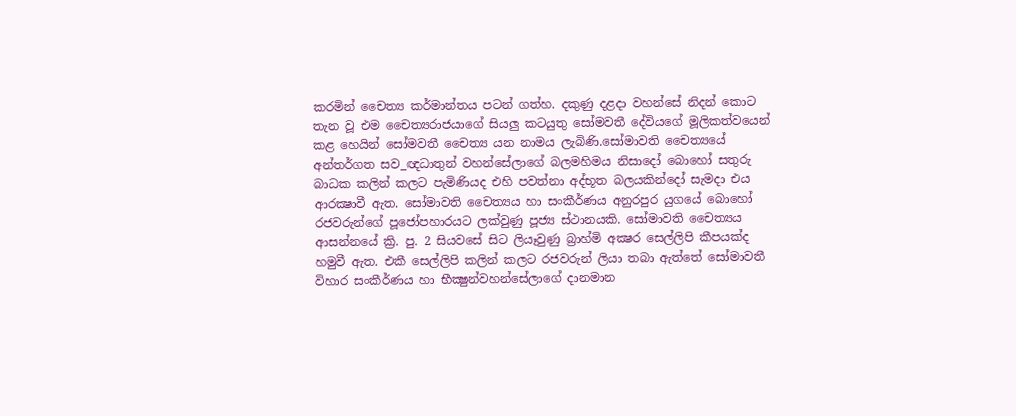කරමින් චෛත්‍ය කර්මාන්තය පටන් ගත්හ. දකුණු දළදා වහන්සේ නිදන් කොට තැන වූ එම චෛත්‍යරාජයාගේ සියලු කටයුතු සෝමවතී දේවියගේ මූලිකත්වයෙන් කළ හෙයින් සෝමවතී චෛත්‍ය යන නාමය ලැබිණි.සෝමාවති චෛත්‍යයේ අන්තර්ගත සව_ඥධාතුන් වහන්සේලාගේ බලමහිමය නිසාදෝ බොහෝ සතුරු බාධක කලින් කලට පැමිණියද එහි පවත්නා අද්භූත බලයකින්දෝ සැමදා එය ආරක්‍ෂාවී ඇත. සෝමාවති චෛත්‍යය හා සංකීර්ණය අනුරපුර යුගයේ බොහෝ රජවරුන්ගේ පූජෝපහාරයට ලක්‌වුණු පූජ්‍ය ස්‌ථානයකි. සෝමාවති චෛත්‍යය ආසන්නයේ ක්‍රි. පු. 2 සියවසේ සිට ලියෑවුණු බ්‍රාහ්මි අක්‍ෂර සෙල්ලිපි කීපයක්‌ද හමුවී ඇත. එකී සෙල්ලිපි කලින් කලට රජවරුන් ලියා තබා ඇත්තේ සෝමාවතී විහාර සංකීර්ණය හා භීක්‍ෂුන්වහන්සේලාගේ දානමාන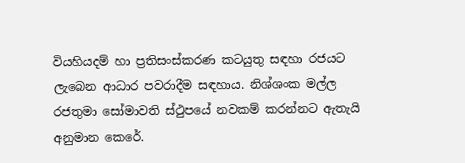වියහියදම් හා ප්‍රතිසංස්‌කරණ කටයුතු සඳහා රජයට ලැබෙන ආධාර පවරාදීම සඳහාය. නිශ්ශංක මල්ල රජතුමා සෝමාවති ස්‌ථුපයේ නවකම් කරන්නට ඇතැයි අනුමාන කෙරේ.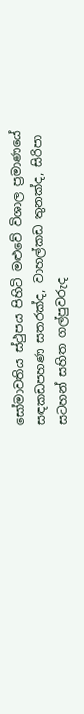සෝමාවතිය ස්‌ථුපය පිහිටි මළුවේ විශාල ප්‍රමාණයේ සඳකඩපහණ සතරක්‌ද, වාහල්කඩ තුනක්‌ද, සිරිපා සටහන් සහිත ගල්පුවරුද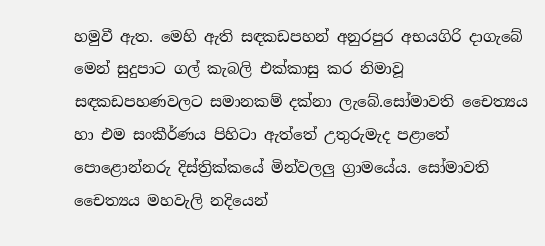හමුවී ඇත. මෙහි ඇති සඳකඩපහන් අනුරපුර අභයගිරි දාගැබේ මෙන් සුදුපාට ගල් කැබලි එක්‌කාසු කර නිමාවූ සඳකඩපහණවලට සමානකම් දක්‌නා ලැබේ.සෝමාවති චෛත්‍යය හා එම සංකීර්ණය පිහිටා ඇත්තේ උතුරුමැද පළාතේ පොළොන්නරු දිස්‌ත්‍රික්‌කයේ මින්වලලු ග්‍රාමයේය. සෝමාවති චෛත්‍යය මහවැලි නදියෙන්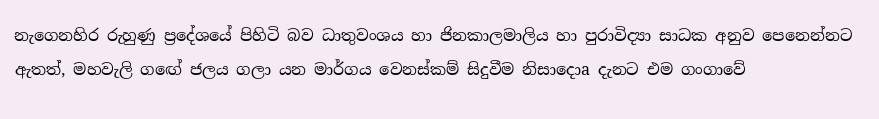නැගෙනහිර රුහුණු ප්‍රදේශයේ පිහිටි බව ධාතුවංශය හා ජිනකාලමාලිය හා පුරාවිද්‍යා සාධක අනුව පෙනෙන්නට ඇතත්, මහවැලි ගඟේ ජලය ගලා යන මාර්ගය වෙනස්‌කම් සිදුවීම නිසාදොa දැනට එම ගංගාවේ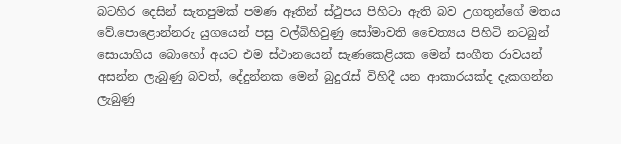බටහිර දෙසින් සැතපුමක්‌ පමණ ඈතින් ස්‌ථුපය පිහිටා ඇති බව උගතුන්ගේ මතය වේ.පොළොන්නරු යුගයෙන් පසු වල්බිහිවුණු සෝමාවති චෛත්‍යය පිහිටි නටබුන් සොයාගිය බොහෝ අයට එම ස්‌ථානයෙන් සැණකෙළියක මෙන් සංගීත රාවයන් අසන්න ලැබුණු බවත්, දේදුන්නක මෙන් බුදුරැස්‌ විහිදී යන ආකාරයක්‌ද දැකගන්න ලැබුණු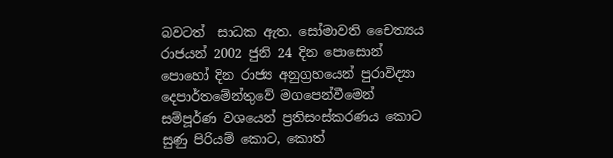බවටත්  සාධක ඇත. සෝමාවති චෛත්‍යය රාජයන් 2002 ජුනි 24 දින පොසොන් පොහෝ දින රාජ්‍ය අනුග්‍රහයෙන් පුරාවිද්‍යා දෙපාර්තමේන්තුවේ මගපෙන්වීමෙන් සම්පූර්ණ වශයෙන් ප්‍රතිසංස්‌කරණය කොට සුණු පිරියම් කොට, කොත්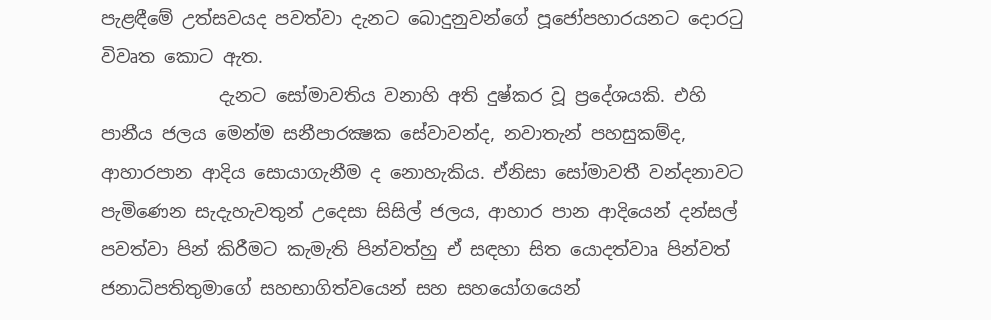පැළඳීමේ උත්සවයද පවත්වා දැනට බොදුනුවන්ගේ පූජෝපහාරයනට දොරටු විවෘත කොට ඇත.
             දැනට සෝමාවතිය වනාහි අති දුෂ්කර වූ ප්‍රදේශයකි. එහි පානීය ජලය මෙන්ම සනීපාරක්‍ෂක සේවාවන්ද, නවාතැන් පහසුකම්ද, ආහාරපාන ආදිය සොයාගැනීම ද නොහැකිය. ඒනිසා සෝමාවතී වන්දනාවට පැමිණෙන සැදැහැවතුන් උදෙසා සිසිල් ජලය, ආහාර පාන ආදියෙන් දන්සල් පවත්වා පින් කිරීමට කැමැති පින්වත්හු ඒ සඳහා සිත යොදත්වාෘ පින්වත් ජනාධිපතිතුමාගේ සහභාගිත්වයෙන් සහ සහයෝගයෙන්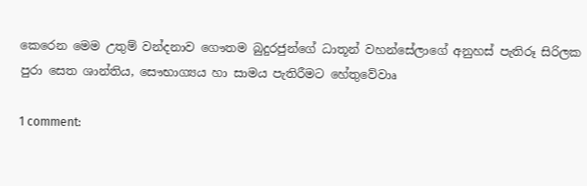කෙරෙන මෙම උතුම් වන්දනාව ගෞතම බුදුරජුන්ගේ ධාතූන් වහන්සේලාගේ අනුහස්‌ පැතිරූ සිරිලක පුරා සෙත ශාන්තිය, සෞභාග්‍යය හා සාමය පැතිරීමට හේතුවේවාෘ

1 comment: